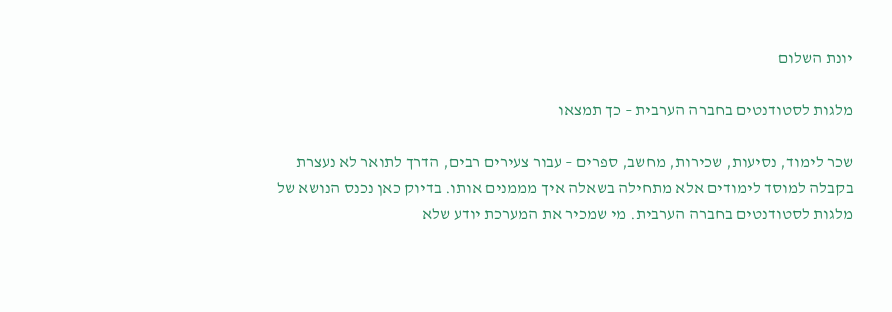יונת השלום

מלגות לסטודנטים בחברה הערבית – כך תמצאו

שכר לימוד, נסיעות, שכירות, מחשב, ספרים – עבור צעירים רבים, הדרך לתואר לא נעצרת בקבלה למוסד לימודים אלא מתחילה בשאלה איך מממנים אותו. בדיוק כאן נכנס הנושא של מלגות לסטודנטים בחברה הערבית. מי שמכיר את המערכת יודע שלא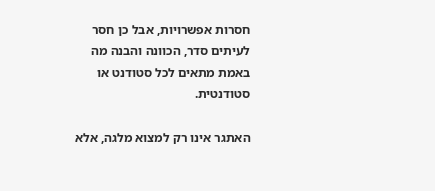חסרות אפשרויות, אבל כן חסר לעיתים סדר, הכוונה והבנה מה באמת מתאים לכל סטודנט או סטודנטית.

האתגר אינו רק למצוא מלגה, אלא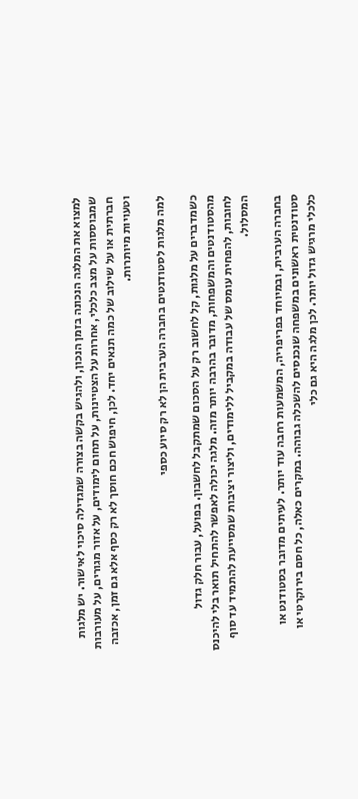למצוא את המלגה הנכונה בזמן הנכון, ולהגיש בקשה בצורה שמגדילה סיכוי לאישור. יש מלגות שמבוססות על מצב כלכלי, אחרות על הצטיינות, על תחום לימודים, על אזור מגורים, על מעורבות חברתית או על שילוב של כמה תנאים יחד. לכן, חיפוש חכם חוסך לא רק כסף אלא גם זמן, אכזבה וטעויות מיותרות.

למה מלגות לסטודנטים בחברה הערבית הן לא רק סיוע כספי

כשמדברים על מלגות, קל לחשוב רק על הסכום שמתקבל לחשבון. בפועל, עבור חלק גדול מהסטודנטים והמשפחות, מדובר בהרבה יותר מזה. מלגה יכולה לאפשר להתחיל תואר בלי להיכנס לחובות, להפחית עומס של עבודה במקביל ללימודים, וליצור יציבות שמסייעת להתמיד עד סוף המסלול.

בחברה הערבית, ובמיוחד בפריפריה, המשמעות רחבה עוד יותר. לעיתים מדובר בסטודנט או סטודנטית ראשונים במשפחה שנכנסים להשכלה גבוהה. במקרים כאלה, כל חסם בירוקרטי או כלכלי מרגיש גדול יותר. לכן מלגה היא גם כלי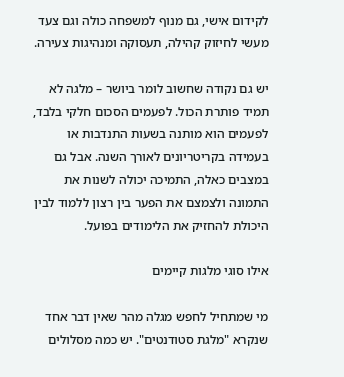לקידום אישי, גם מנוף למשפחה כולה וגם צעד מעשי לחיזוק קהילה, תעסוקה ומנהיגות צעירה.

יש גם נקודה שחשוב לומר ביושר – מלגה לא תמיד פותרת הכול. לפעמים הסכום חלקי בלבד, לפעמים הוא מותנה בשעות התנדבות או בעמידה בקריטריונים לאורך השנה. אבל גם במצבים כאלה, התמיכה יכולה לשנות את התמונה ולצמצם את הפער בין רצון ללמוד לבין היכולת להחזיק את הלימודים בפועל.

אילו סוגי מלגות קיימים

מי שמתחיל לחפש מגלה מהר שאין דבר אחד שנקרא "מלגת סטודנטים". יש כמה מסלולים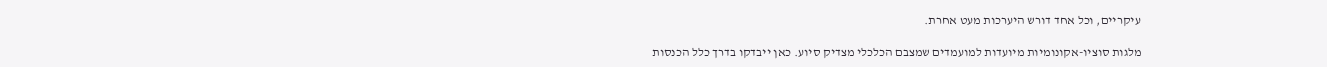עיקריים, וכל אחד דורש היערכות מעט אחרת.

מלגות סוציו-אקונומיות מיועדות למועמדים שמצבם הכלכלי מצדיק סיוע. כאן ייבדקו בדרך כלל הכנסות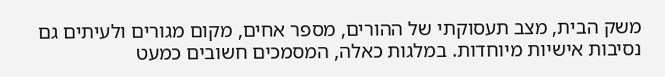משק הבית, מצב תעסוקתי של ההורים, מספר אחים, מקום מגורים ולעיתים גם נסיבות אישיות מיוחדות. במלגות כאלה, המסמכים חשובים כמעט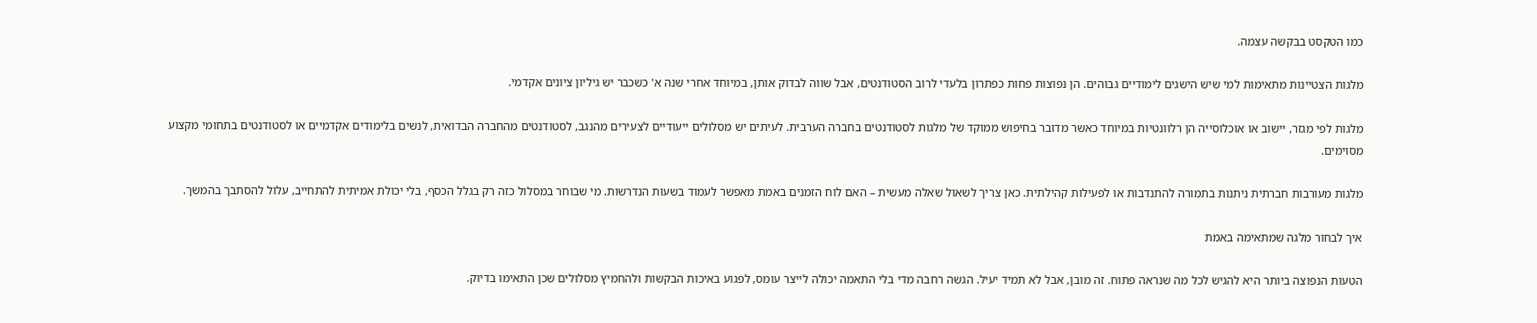כמו הטקסט בבקשה עצמה.

מלגות הצטיינות מתאימות למי שיש הישגים לימודיים גבוהים. הן נפוצות פחות כפתרון בלעדי לרוב הסטודנטים, אבל שווה לבדוק אותן, במיוחד אחרי שנה א' כשכבר יש גיליון ציונים אקדמי.

מלגות לפי מגזר, יישוב או אוכלוסייה הן רלוונטיות במיוחד כאשר מדובר בחיפוש ממוקד של מלגות לסטודנטים בחברה הערבית. לעיתים יש מסלולים ייעודיים לצעירים מהנגב, לסטודנטים מהחברה הבדואית, לנשים בלימודים אקדמיים או לסטודנטים בתחומי מקצוע מסוימים.

מלגות מעורבות חברתית ניתנות בתמורה להתנדבות או לפעילות קהילתית. כאן צריך לשאול שאלה מעשית – האם לוח הזמנים באמת מאפשר לעמוד בשעות הנדרשות. מי שבוחר במסלול כזה רק בגלל הכסף, בלי יכולת אמיתית להתחייב, עלול להסתבך בהמשך.

איך לבחור מלגה שמתאימה באמת

הטעות הנפוצה ביותר היא להגיש לכל מה שנראה פתוח. זה מובן, אבל לא תמיד יעיל. הגשה רחבה מדי בלי התאמה יכולה לייצר עומס, לפגוע באיכות הבקשות ולהחמיץ מסלולים שכן התאימו בדיוק.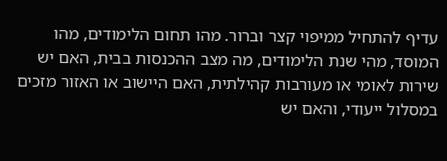עדיף להתחיל ממיפוי קצר וברור. מהו תחום הלימודים, מהו המוסד, מהי שנת הלימודים, מה מצב ההכנסות בבית, האם יש שירות לאומי או מעורבות קהילתית, האם היישוב או האזור מזכים במסלול ייעודי, והאם יש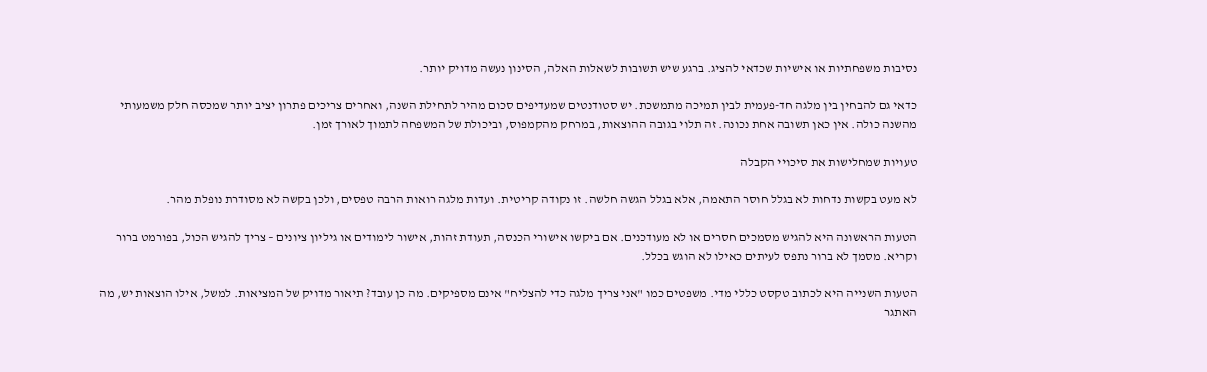נסיבות משפחתיות או אישיות שכדאי להציג. ברגע שיש תשובות לשאלות האלה, הסינון נעשה מדויק יותר.

כדאי גם להבחין בין מלגה חד-פעמית לבין תמיכה מתמשכת. יש סטודנטים שמעדיפים סכום מהיר לתחילת השנה, ואחרים צריכים פתרון יציב יותר שמכסה חלק משמעותי מהשנה כולה. אין כאן תשובה אחת נכונה. זה תלוי בגובה ההוצאות, במרחק מהקמפוס, וביכולת של המשפחה לתמוך לאורך זמן.

טעויות שמחלישות את סיכויי הקבלה

לא מעט בקשות נדחות לא בגלל חוסר התאמה, אלא בגלל הגשה חלשה. זו נקודה קריטית. ועדות מלגה רואות הרבה טפסים, ולכן בקשה לא מסודרת נופלת מהר.

הטעות הראשונה היא להגיש מסמכים חסרים או לא מעודכנים. אם ביקשו אישורי הכנסה, תעודת זהות, אישור לימודים או גיליון ציונים – צריך להגיש הכול, בפורמט ברור וקריא. מסמך לא ברור נתפס לעיתים כאילו לא הוגש בכלל.

הטעות השנייה היא לכתוב טקסט כללי מדי. משפטים כמו "אני צריך מלגה כדי להצליח" אינם מספיקים. מה כן עובד? תיאור מדויק של המציאות. למשל, אילו הוצאות יש, מה האתגר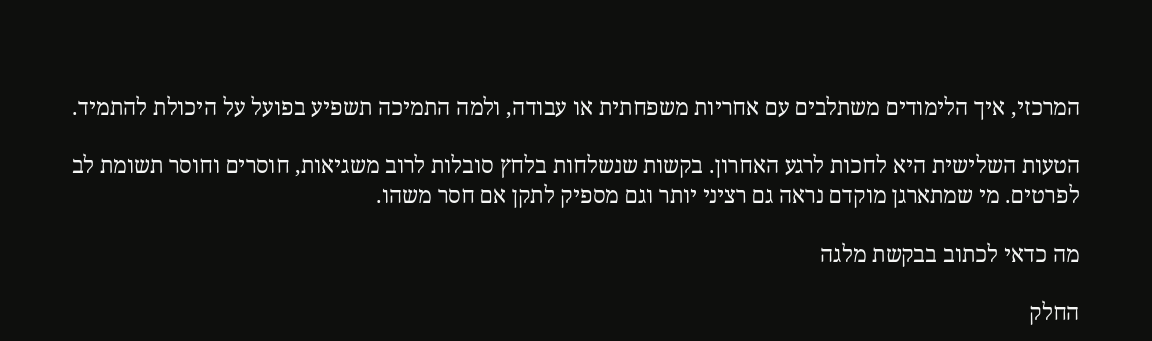המרכזי, איך הלימודים משתלבים עם אחריות משפחתית או עבודה, ולמה התמיכה תשפיע בפועל על היכולת להתמיד.

הטעות השלישית היא לחכות לרגע האחרון. בקשות שנשלחות בלחץ סובלות לרוב משגיאות, חוסרים וחוסר תשומת לב לפרטים. מי שמתארגן מוקדם נראה גם רציני יותר וגם מספיק לתקן אם חסר משהו.

מה כדאי לכתוב בבקשת מלגה

החלק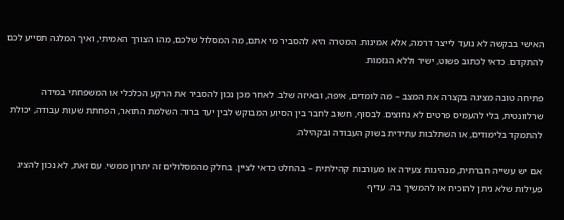האישי בבקשה לא נועד לייצר דרמה, אלא אמינות. המטרה היא להסביר מי אתם, מה המסלול שלכם, מהו הצורך האמיתי, ואיך המלגה תסייע לכם להתקדם. כדאי לכתוב פשוט, ישיר וללא הגזמות.

פתיחה טובה מציגה בקצרה את המצב – מה לומדים, איפה, ובאיזה שלב. לאחר מכן נכון להסביר את הרקע הכלכלי או המשפחתי במידה שרלוונטית, בלי להעמיס פרטים לא נחוצים. לבסוף, חשוב לחבר בין הסיוע המבוקש לבין יעד ברור: השלמת התואר, הפחתת שעות עבודה, יכולת להתמקד בלימודים, או השתלבות עתידית בשוק העבודה ובקהילה.

אם יש עשייה חברתית, מנהיגות צעירה או מעורבות קהילתית – בהחלט כדאי לציין. בחלק מהמסלולים זה יתרון ממשי. עם זאת, לא נכון להציג פעילות שלא ניתן להוכיח או להמשיך בה. עדיף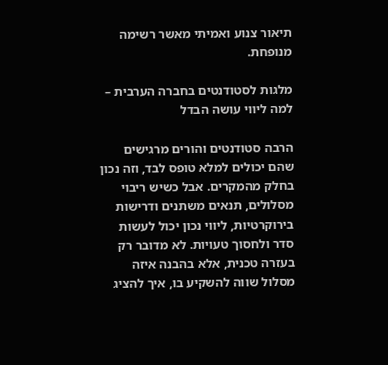תיאור צנוע ואמיתי מאשר רשימה מנופחת.

מלגות לסטודנטים בחברה הערבית – למה ליווי עושה הבדל

הרבה סטודנטים והורים מרגישים שהם יכולים למלא טופס לבד, וזה נכון בחלק מהמקרים. אבל כשיש ריבוי מסלולים, תנאים משתנים ודרישות בירוקרטיות, ליווי נכון יכול לעשות סדר ולחסוך טעויות. לא מדובר רק בעזרה טכנית, אלא בהבנה איזה מסלול שווה להשקיע בו, איך להציג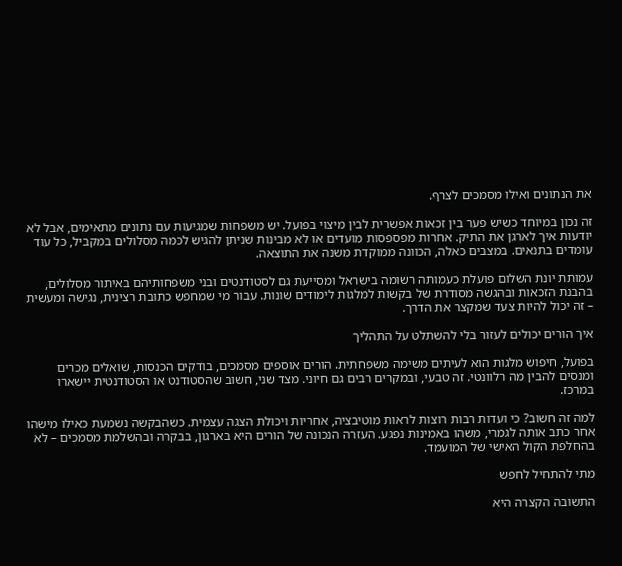את הנתונים ואילו מסמכים לצרף.

זה נכון במיוחד כשיש פער בין זכאות אפשרית לבין מיצוי בפועל. יש משפחות שמגיעות עם נתונים מתאימים, אבל לא יודעות איך לארגן את התיק. אחרות מפספסות מועדים או לא מבינות שניתן להגיש לכמה מסלולים במקביל, כל עוד עומדים בתנאים. במצבים כאלה, הכוונה ממוקדת משנה את התוצאה.

עמותת יונת השלום פועלת כעמותה רשומה בישראל ומסייעת גם לסטודנטים ובני משפחותיהם באיתור מסלולים, בהבנת הזכאות ובהגשה מסודרת של בקשות למלגות לימודים שונות. עבור מי שמחפש כתובת רצינית, נגישה ומעשית – זה יכול להיות צעד שמקצר את הדרך.

איך הורים יכולים לעזור בלי להשתלט על התהליך

בפועל, חיפוש מלגות הוא לעיתים משימה משפחתית. הורים אוספים מסמכים, בודקים הכנסות, שואלים מכרים ומנסים להבין מה רלוונטי. זה טבעי, ובמקרים רבים גם חיוני. מצד שני, חשוב שהסטודנט או הסטודנטית יישארו במרכז.

למה זה חשוב? כי ועדות רבות רוצות לראות מוטיבציה, אחריות ויכולת הצגה עצמית. כשהבקשה נשמעת כאילו מישהו אחר כתב אותה לגמרי, משהו באמינות נפגע. העזרה הנכונה של הורים היא בארגון, בבקרה ובהשלמת מסמכים – לא בהחלפת הקול האישי של המועמד.

מתי להתחיל לחפש

התשובה הקצרה היא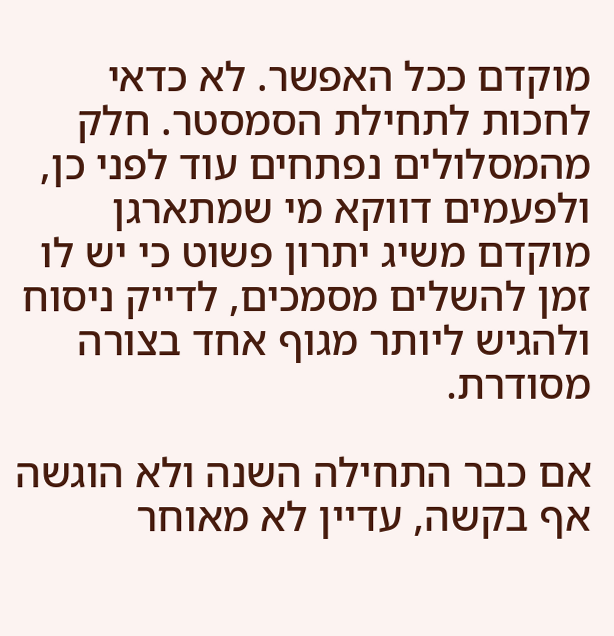מוקדם ככל האפשר. לא כדאי לחכות לתחילת הסמסטר. חלק מהמסלולים נפתחים עוד לפני כן, ולפעמים דווקא מי שמתארגן מוקדם משיג יתרון פשוט כי יש לו זמן להשלים מסמכים, לדייק ניסוח ולהגיש ליותר מגוף אחד בצורה מסודרת.

אם כבר התחילה השנה ולא הוגשה אף בקשה, עדיין לא מאוחר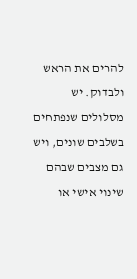להרים את הראש ולבדוק. יש מסלולים שנפתחים בשלבים שונים, ויש גם מצבים שבהם שינוי אישי או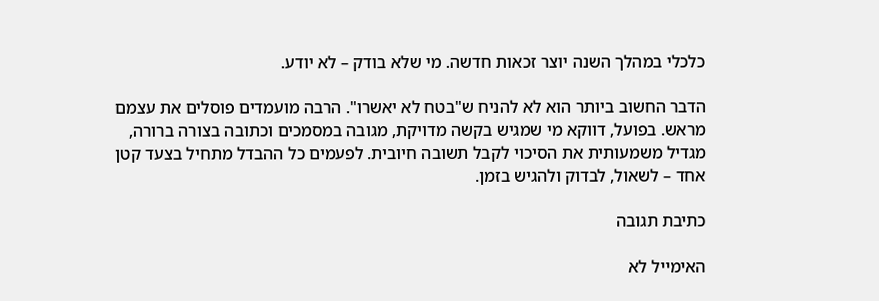כלכלי במהלך השנה יוצר זכאות חדשה. מי שלא בודק – לא יודע.

הדבר החשוב ביותר הוא לא להניח ש"בטח לא יאשרו". הרבה מועמדים פוסלים את עצמם מראש. בפועל, דווקא מי שמגיש בקשה מדויקת, מגובה במסמכים וכתובה בצורה ברורה, מגדיל משמעותית את הסיכוי לקבל תשובה חיובית. לפעמים כל ההבדל מתחיל בצעד קטן אחד – לשאול, לבדוק ולהגיש בזמן.

כתיבת תגובה

האימייל לא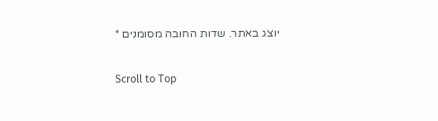יוצג באתר. שדות החובה מסומנים *

Scroll to Top